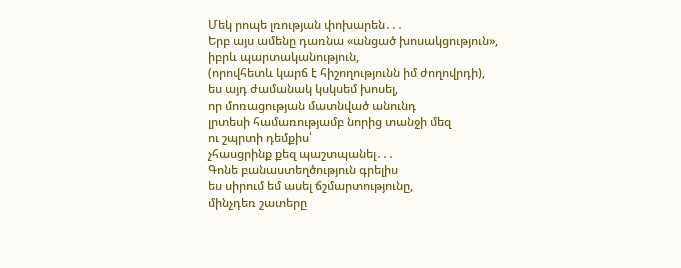Մեկ րոպե լռության փոխարեն․․․
Երբ այս ամենը դառնա «անցած խոսակցություն»,
իբրև պարտականություն,
(որովհետև կարճ է հիշողությունն իմ ժողովրդի),
ես այդ ժամանակ կսկսեմ խոսել,
որ մոռացության մատնված անունդ
լրտեսի համառությամբ նորից տանջի մեզ
ու շպրտի դեմքիս՝
չհասցրինք քեզ պաշտպանել․․․
Գոնե բանաստեղծություն գրելիս
ես սիրում եմ ասել ճշմարտությունը,
մինչդեռ շատերը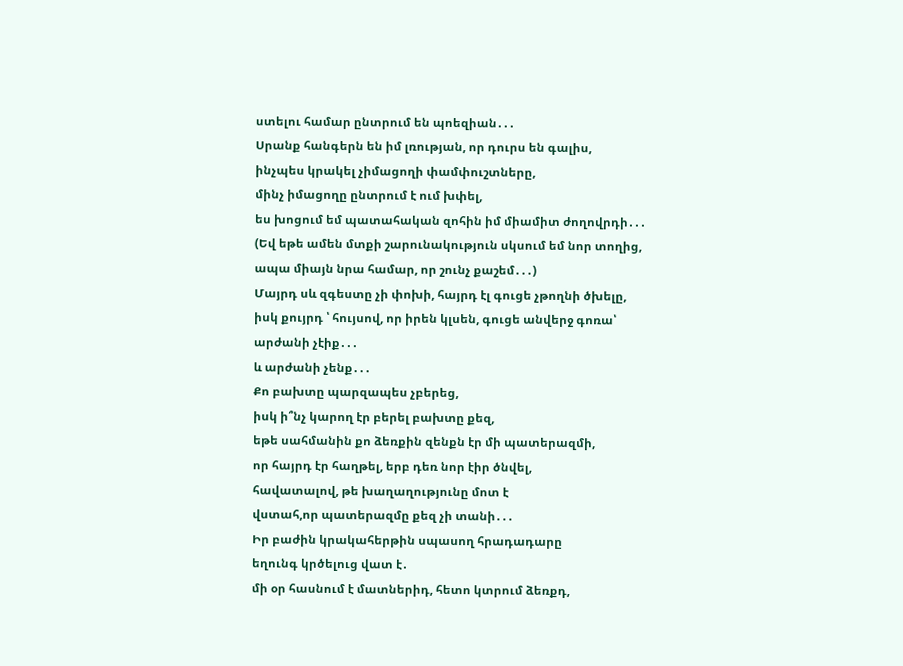ստելու համար ընտրում են պոեզիան․․․
Սրանք հանգերն են իմ լռության, որ դուրս են գալիս,
ինչպես կրակել չիմացողի փամփուշտները,
մինչ իմացողը ընտրում է ում խփել,
ես խոցում եմ պատահական զոհին իմ միամիտ ժողովրդի․․․
(Եվ եթե ամեն մտքի շարունակություն սկսում եմ նոր տողից,
ապա միայն նրա համար, որ շունչ քաշեմ․․․)
Մայրդ սև զգեստը չի փոխի, հայրդ էլ գուցե չթողնի ծխելը,
իսկ քույրդ ՝ հույսով, որ իրեն կլսեն, գուցե անվերջ գոռա՝
արժանի չէիք․․․
և արժանի չենք․․․
Քո բախտը պարզապես չբերեց,
իսկ ի՞նչ կարող էր բերել բախտը քեզ,
եթե սահմանին քո ձեռքին զենքն էր մի պատերազմի,
որ հայրդ էր հաղթել, երբ դեռ նոր էիր ծնվել,
հավատալով, թե խաղաղությունը մոտ է
վստահ,որ պատերազմը քեզ չի տանի․․․
Իր բաժին կրակահերթին սպասող հրադադարը
եղունգ կրծելուց վատ է․
մի օր հասնում է մատներիդ, հետո կտրում ձեռքդ,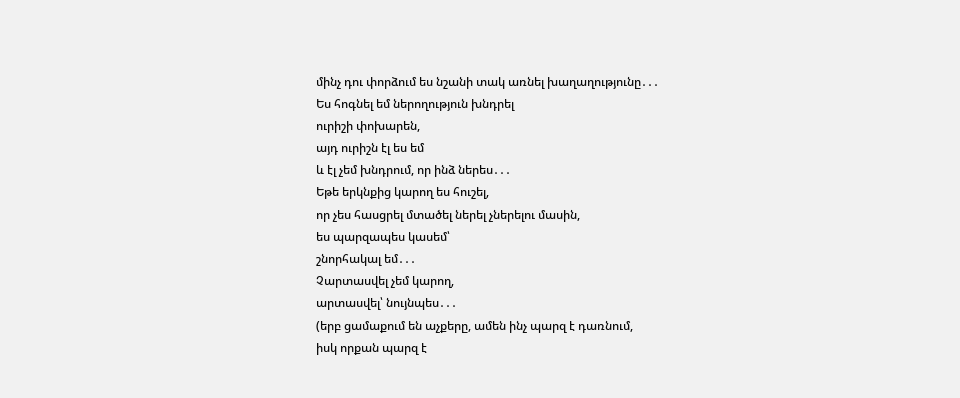մինչ դու փորձում ես նշանի տակ առնել խաղաղությունը․․․
Ես հոգնել եմ ներողություն խնդրել
ուրիշի փոխարեն,
այդ ուրիշն էլ ես եմ
և էլ չեմ խնդրում, որ ինձ ներես․․․
Եթե երկնքից կարող ես հուշել,
որ չես հասցրել մտածել ներել չներելու մասին,
ես պարզապես կասեմ՝
շնորհակալ եմ․․․
Չարտասվել չեմ կարող,
արտասվել՝ նույնպես․․․
(երբ ցամաքում են աչքերը, ամեն ինչ պարզ է դառնում,
իսկ որքան պարզ է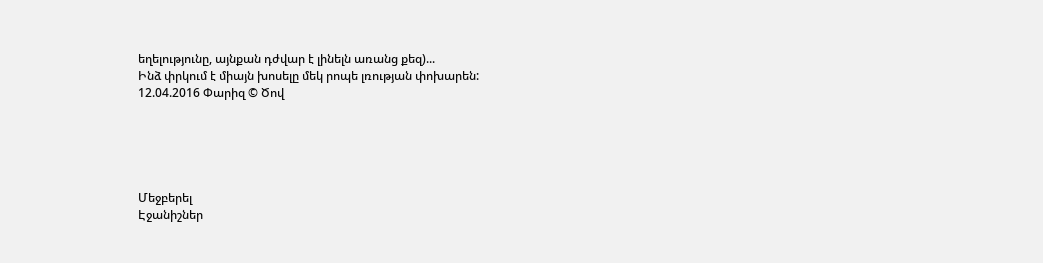եղելությունը, այնքան դժվար է լինելն առանց քեզ)...
Ինձ փրկում է միայն խոսելը մեկ րոպե լռության փոխարեն:
12.04.2016 Փարիզ © Ծով





Մեջբերել
Էջանիշներ